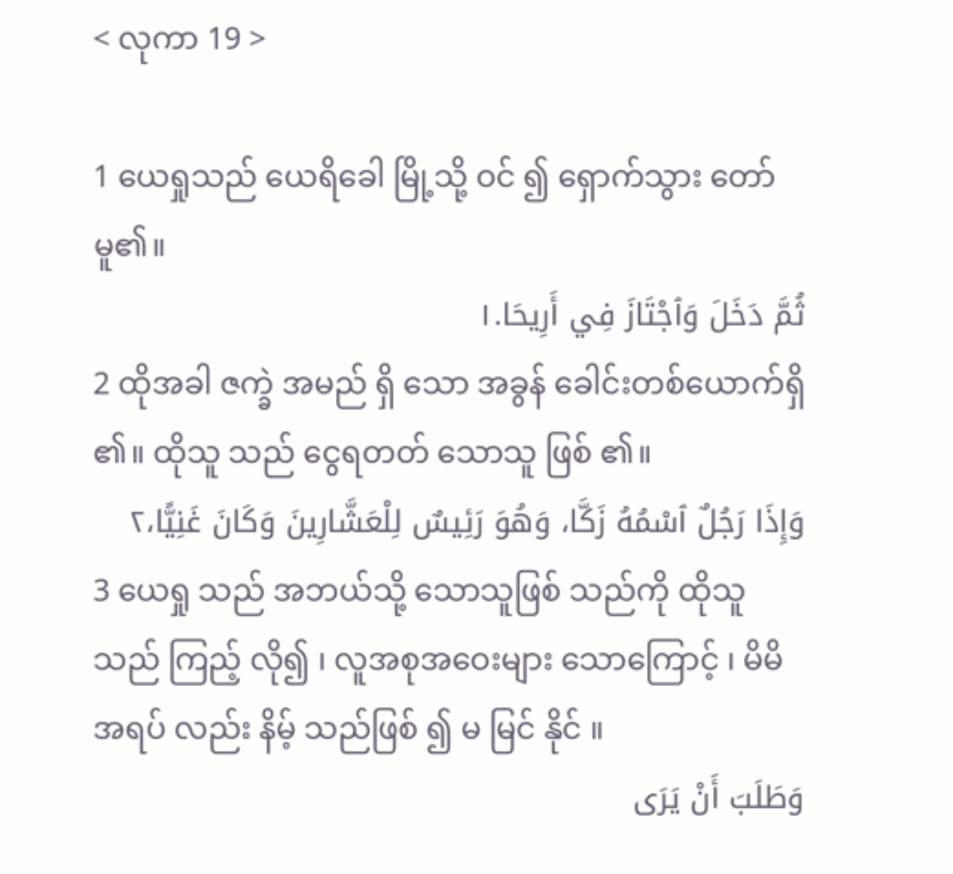< လုကာ 19 >

1 ယေရှုသည် ယေရိခေါ မြို့သို့ ဝင် ၍ ရှောက်သွား တော်မူ၏။
ثُمَّ دَخَلَ وَٱجْتَازَ فِي أَرِيحَا.١
2 ထိုအခါ ဇက္ခဲ အမည် ရှိ သော အခွန် ခေါင်းတစ်ယောက်ရှိ ၏။ ထိုသူ သည် ငွေရတတ် သောသူ ဖြစ် ၏။
وَإِذَا رَجُلٌ ٱسْمُهُ زَكَّا، وَهُوَ رَئِيسٌ لِلْعَشَّارِينَ وَكَانَ غَنِيًّا،٢
3 ယေရှု သည် အဘယ်သို့ သောသူဖြစ် သည်ကို ထိုသူ သည် ကြည့် လို၍ ၊ လူအစုအဝေးများ သောကြောင့် ၊ မိမိ အရပ် လည်း နိမ့် သည်ဖြစ် ၍ မ မြင် နိုင် ။
وَطَلَبَ أَنْ يَرَى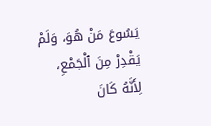يَسُوعَ مَنْ هُوَ، وَلَمْ يَقْدِرْ مِنَ ٱلْجَمْعِ، لِأَنَّهُ كَانَ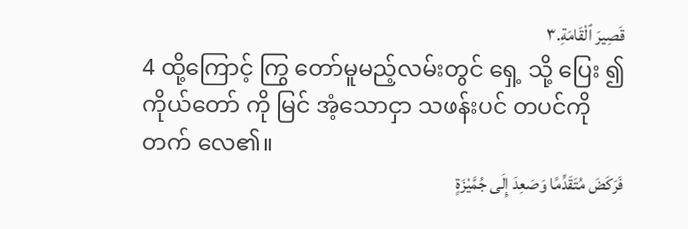قَصِيرَ ٱلْقَامَةِ.٣
4 ထို့ကြောင့် ကြွ တော်မူမည့်လမ်းတွင် ရှေ့ သို့ ပြေး ၍ ကိုယ်တော် ကို မြင် အံ့သောငှာ သဖန်းပင် တပင်ကို တက် လေ၏။
فَرَكَضَ مُتَقَدِّمًا وَصَعِدَ إِلَى جُمَّيْزَةٍ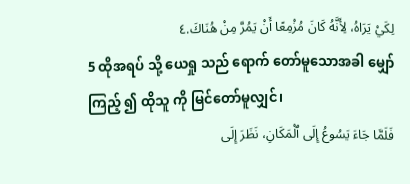لِكَيْ يَرَاهُ، لِأَنَّهُ كَانَ مُزْمِعًا أَنْ يَمُرَّ مِنْ هُنَاكَ.٤
5 ထိုအရပ် သို့ ယေရှု သည် ရောက် တော်မူသောအခါ မျှော်ကြည့် ၍ ထိုသူ ကို မြင်တော်မူလျှင်၊
فَلَمَّا جَاءَ يَسُوعُ إِلَى ٱلْمَكَانِ، نَظَرَ إِلَى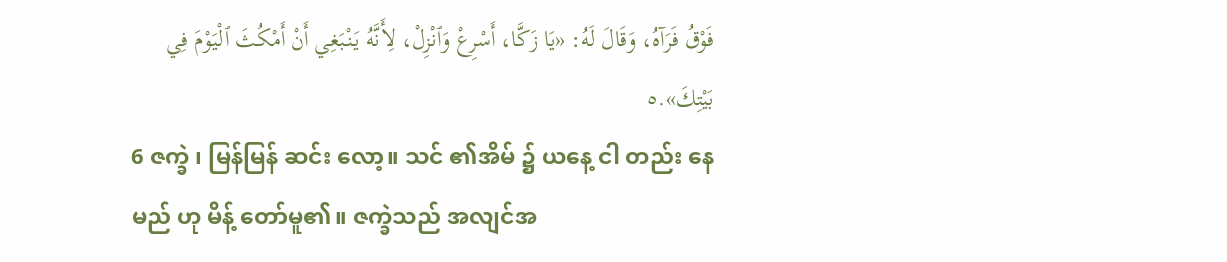فَوْقُ فَرَآهُ، وَقَالَ لَهُ: «يَا زَكَّا، أَسْرِعْ وَٱنْزِلْ، لِأَنَّهُ يَنْبَغِي أَنْ أَمْكُثَ ٱلْيَوْمَ فِي بَيْتِكَ».٥
6 ဇက္ခဲ ၊ မြန်မြန် ဆင်း လော့။ သင် ၏အိမ် ၌ ယနေ့ ငါ တည်း နေမည် ဟု မိန့် တော်မူ၏။ ဇက္ခဲသည် အလျင်အ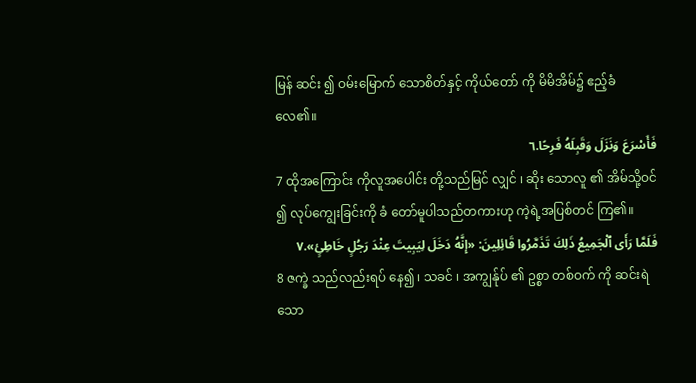မြန် ဆင်း ၍ ဝမ်းမြောက် သောစိတ်နှင့် ကိုယ်တော် ကို မိမိအိမ်၌ ဧည့်ခံ လေ၏။
فَأَسْرَعَ وَنَزَلَ وَقَبِلَهُ فَرِحًا.٦
7 ထိုအကြောင်း ကိုလူအပေါင်း တို့သည်မြင် လျှင် ၊ ဆိုး သောလူ ၏ အိမ်သို့ဝင် ၍ လုပ်ကျွေးခြင်းကို ခံ တော်မူပါသည်တကားဟု ကဲ့ရဲ့အပြစ်တင် ကြ၏။
فَلَمَّا رَأَى ٱلْجَمِيعُ ذَلِكَ تَذَمَّرُوا قَائِلِينَ: «إِنَّهُ دَخَلَ لِيَبِيتَ عِنْدَ رَجُلٍ خَاطِئٍ».٧
8 ဇက္ခဲ သည်လည်းရပ် နေ၍ ၊ သခင် ၊ အကျွန်ုပ် ၏ ဥစ္စာ တစ်ဝက် ကို ဆင်းရဲ သော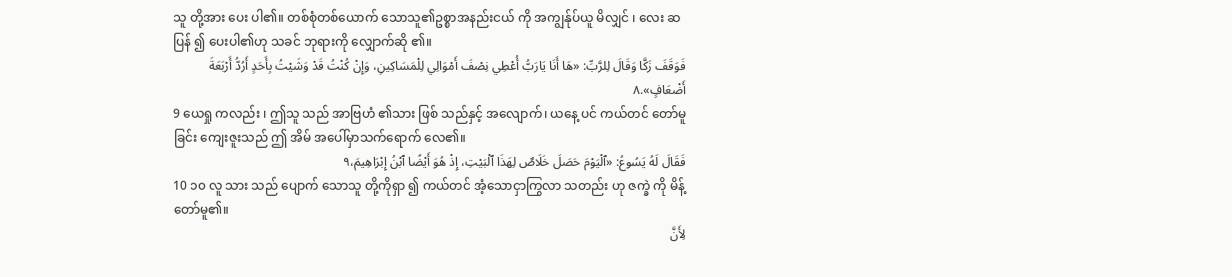သူ တို့အား ပေး ပါ၏။ တစ်စုံတစ်ယောက် သောသူ၏ဥစ္စာအနည်းငယ် ကို အကျွန်ုပ်ယူ မိလျှင် ၊ လေး ဆပြန် ၍ ပေးပါ၏ဟု သခင် ဘုရားကို လျှောက်ဆို ၏။
فَوَقَفَ زَكَّا وَقَالَ لِلرَّبِّ: «هَا أَنَا يَارَبُّ أُعْطِي نِصْفَ أَمْوَالِي لِلْمَسَاكِينِ، وَإِنْ كُنْتُ قَدْ وَشَيْتُ بِأَحَدٍ أَرُدُّ أَرْبَعَةَ أَضْعَافٍ».٨
9 ယေရှု ကလည်း ၊ ဤသူ သည် အာဗြဟံ ၏သား ဖြစ် သည်နှင့် အလျောက်၊ ယနေ့ ပင် ကယ်တင် တော်မူခြင်း ကျေးဇူးသည် ဤ အိမ် အပေါ်မှာသက်ရောက် လေ၏။
فَقَالَ لَهُ يَسُوعُ: «ٱلْيَوْمَ حَصَلَ خَلَاصٌ لِهَذَا ٱلْبَيْتِ، إِذْ هُوَ أَيْضًا ٱبْنُ إِبْرَاهِيمَ،٩
10 ၁၀ လူ သား သည် ပျောက် သောသူ တို့ကိုရှာ ၍ ကယ်တင် အံ့သောငှာကြွလာ သတည်း ဟု ဇက္ခဲ ကို မိန့် တော်မူ၏။
لِأَنَّ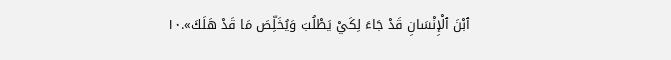ٱبْنَ ٱلْإِنْسَانِ قَدْ جَاءَ لِكَيْ يَطْلُبَ وَيُخَلِّصَ مَا قَدْ هَلَكَ».١٠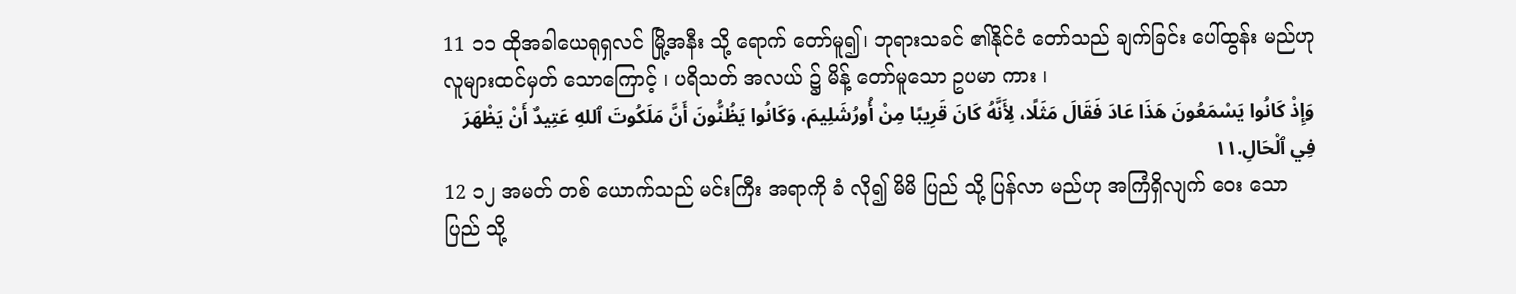11 ၁၁ ထိုအခါယေရုရှလင် မြို့အနီး သို့ ရောက် တော်မူ၍၊ ဘုရားသခင် ၏နိုင်ငံ တော်သည် ချက်ခြင်း ပေါ်ထွန်း မည်ဟု လူများထင်မှတ် သောကြောင့် ၊ ပရိသတ် အလယ် ၌ မိန့် တော်မူသော ဥပမာ ကား ၊
وَإِذْ كَانُوا يَسْمَعُونَ هَذَا عَادَ فَقَالَ مَثَلًا، لِأَنَّهُ كَانَ قَرِيبًا مِنْ أُورُشَلِيمَ، وَكَانُوا يَظُنُّونَ أَنَّ مَلَكُوتَ ٱللهِ عَتِيدٌ أَنْ يَظْهَرَ فِي ٱلْحَالِ.١١
12 ၁၂ အမတ် တစ် ယောက်သည် မင်းကြီး အရာကို ခံ လို၍ မိမိ ပြည် သို့ ပြန်လာ မည်ဟု အကြံရှိလျက် ဝေး သော ပြည် သို့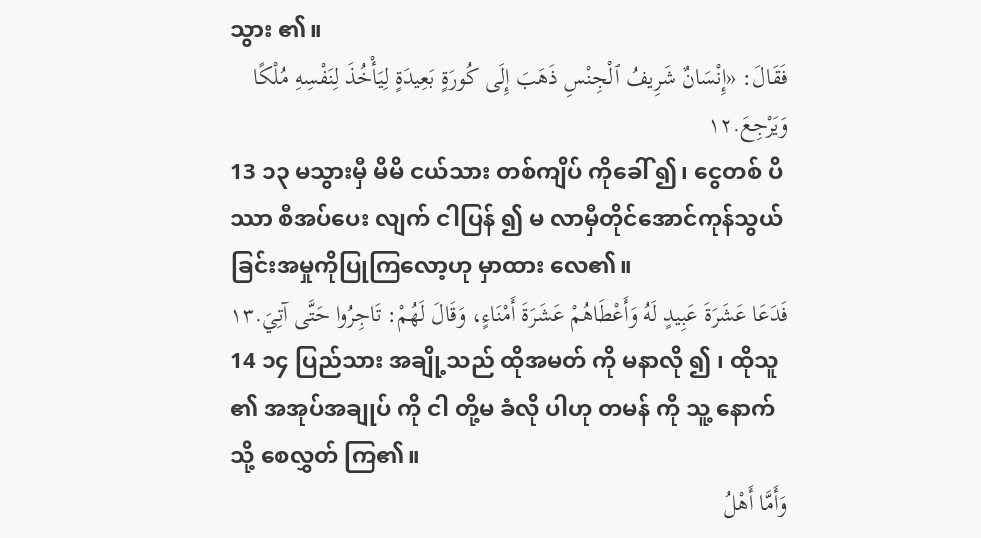သွား ၏။
فَقَالَ: «إِنْسَانٌ شَرِيفُ ٱلْجِنْسِ ذَهَبَ إِلَى كُورَةٍ بَعِيدَةٍ لِيَأْخُذَ لِنَفْسِهِ مُلْكًا وَيَرْجِعَ.١٢
13 ၁၃ မသွားမှီ မိမိ ငယ်သား တစ်ကျိပ် ကိုခေါ် ၍၊ ငွေတစ် ပိဿာ စီအပ်ပေး လျက် ငါပြန် ၍ မ လာမှီတိုင်အောင်ကုန်သွယ်ခြင်းအမှုကိုပြုကြလော့ဟု မှာထား လေ၏။
فَدَعَا عَشَرَةَ عَبِيدٍ لَهُ وَأَعْطَاهُمْ عَشَرَةَ أَمْنَاءٍ، وَقَالَ لَهُمْ: تَاجِرُوا حَتَّى آتِيَ.١٣
14 ၁၄ ပြည်သား အချို့သည် ထိုအမတ် ကို မနာလို ၍ ၊ ထိုသူ ၏ အအုပ်အချုပ် ကို ငါ တို့မ ခံလို ပါဟု တမန် ကို သူ့ နောက် သို့ စေလွှတ် ကြ၏။
وَأَمَّا أَهْلُ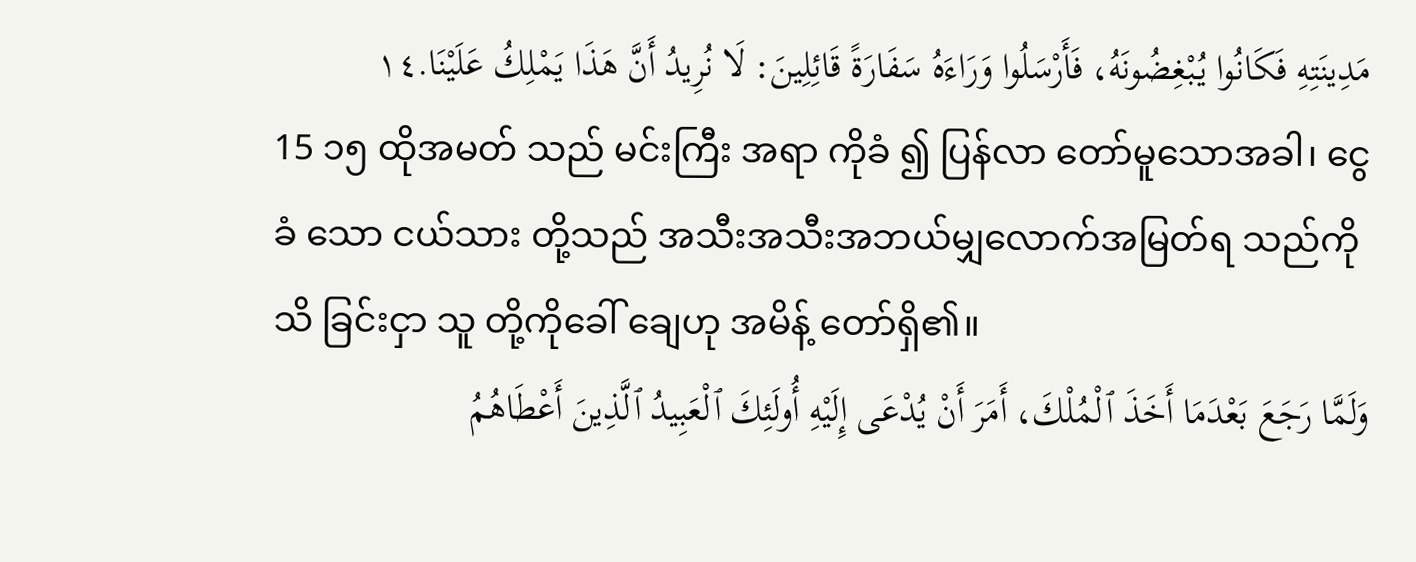مَدِينَتِهِ فَكَانُوا يُبْغِضُونَهُ، فَأَرْسَلُوا وَرَاءَهُ سَفَارَةً قَائِلِينَ: لَا نُرِيدُ أَنَّ هَذَا يَمْلِكُ عَلَيْنَا.١٤
15 ၁၅ ထိုအမတ် သည် မင်းကြီး အရာ ကိုခံ ၍ ပြန်လာ တော်မူသောအခါ၊ ငွေ ခံ သော ငယ်သား တို့သည် အသီးအသီးအဘယ်မျှလောက်အမြတ်ရ သည်ကို သိ ခြင်းငှာ သူ တို့ကိုခေါ် ချေဟု အမိန့် တော်ရှိ၏။
وَلَمَّا رَجَعَ بَعْدَمَا أَخَذَ ٱلْمُلْكَ، أَمَرَ أَنْ يُدْعَى إِلَيْهِ أُولَئِكَ ٱلْعَبِيدُ ٱلَّذِينَ أَعْطَاهُمُ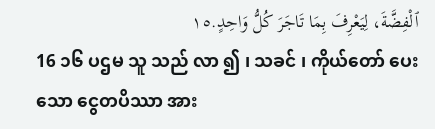ٱلْفِضَّةَ، لِيَعْرِفَ بِمَا تَاجَرَ كُلُّ وَاحِدٍ.١٥
16 ၁၆ ပဌမ သူ သည် လာ ၍ ၊ သခင် ၊ ကိုယ်တော် ပေးသော ငွေတပိဿာ အား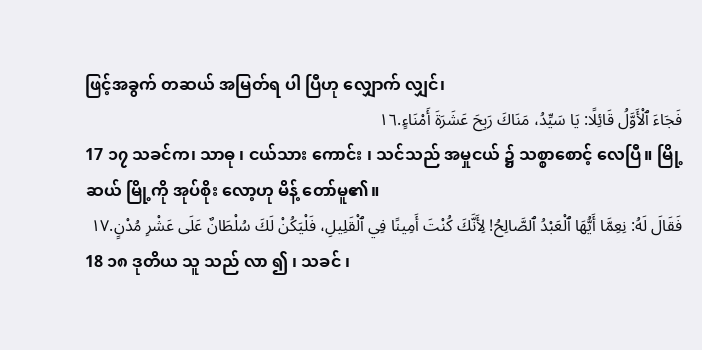ဖြင့်အခွက် တဆယ် အမြတ်ရ ပါ ပြီဟု လျှောက် လျှင်၊
فَجَاءَ ٱلْأَوَّلُ قَائِلًا: يَا سَيِّدُ، مَنَاكَ رَبِحَ عَشَرَةَ أَمْنَاءٍ.١٦
17 ၁၇ သခင်က၊ သာဓု ၊ ငယ်သား ကောင်း ၊ သင်သည် အမှုငယ် ၌ သစ္စာစောင့် လေပြီ။ မြို့ ဆယ် မြို့ကို အုပ်စိုး လော့ဟု မိန့် တော်မူ၏။
فَقَالَ لَهُ: نِعِمَّا أَيُّهَا ٱلْعَبْدُ ٱلصَّالِحُ! لِأَنَّكَ كُنْتَ أَمِينًا فِي ٱلْقَلِيلِ، فَلْيَكُنْ لَكَ سُلْطَانٌ عَلَى عَشْرِ مُدْنٍ.١٧
18 ၁၈ ဒုတိယ သူ သည် လာ ၍ ၊ သခင် ၊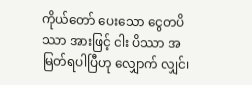ကိုယ်တော် ပေးသော ငွေတပိဿာ အားဖြင့် ငါး ပိဿာ အမြတ်ရပါပြီဟု လျှောက် လျှင်၊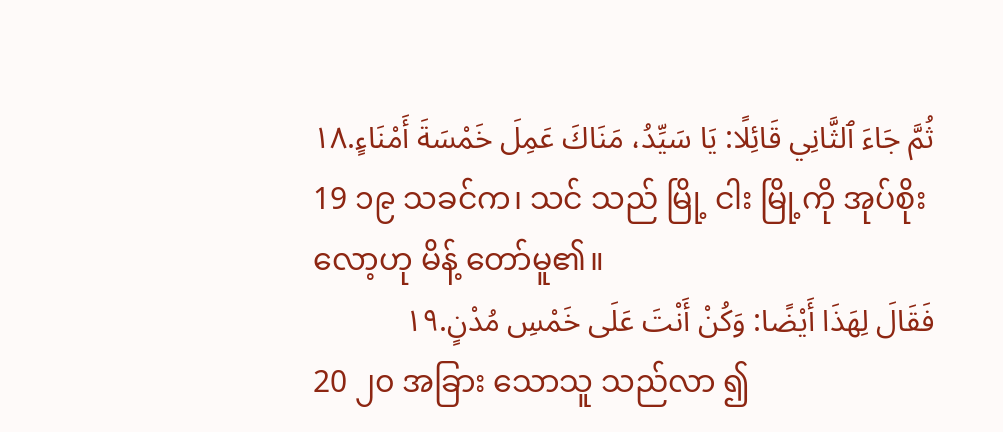ثُمَّ جَاءَ ٱلثَّانِي قَائِلًا: يَا سَيِّدُ، مَنَاكَ عَمِلَ خَمْسَةَ أَمْنَاءٍ.١٨
19 ၁၉ သခင်က၊ သင် သည် မြို့ ငါး မြို့ကို အုပ်စိုး လော့ဟု မိန့် တော်မူ၏။
فَقَالَ لِهَذَا أَيْضًا: وَكُنْ أَنْتَ عَلَى خَمْسِ مُدْنٍ.١٩
20 ၂၀ အခြား သောသူ သည်လာ ၍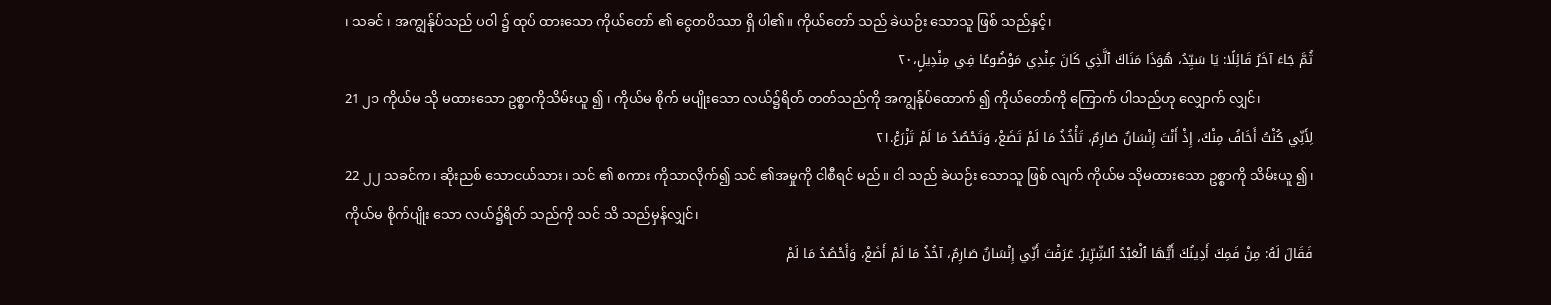၊ သခင် ၊ အကျွန်ုပ်သည် ပဝါ ၌ ထုပ် ထားသော ကိုယ်တော် ၏ ငွေတပိဿာ ရှိ ပါ၏။ ကိုယ်တော် သည် ခဲယဉ်း သောသူ ဖြစ် သည်နှင့်၊
ثُمَّ جَاءَ آخَرُ قَائِلًا: يَا سَيِّدُ، هُوَذَا مَنَاكَ ٱلَّذِي كَانَ عِنْدِي مَوْضُوعًا فِي مِنْدِيلٍ،٢٠
21 ၂၁ ကိုယ်မ သို မထားသော ဥစ္စာကိုသိမ်းယူ ၍ ၊ ကိုယ်မ စိုက် မပျိုးသော လယ်၌ရိတ် တတ်သည်ကို အကျွန်ုပ်ထောက် ၍ ကိုယ်တော်ကို ကြောက် ပါသည်ဟု လျှောက် လျှင်၊
لِأَنِّي كُنْتُ أَخَافُ مِنْكَ، إِذْ أَنْتَ إِنْسَانٌ صَارِمٌ، تَأْخُذُ مَا لَمْ تَضَعْ، وَتَحْصُدُ مَا لَمْ تَزْرَعْ.٢١
22 ၂၂ သခင်က၊ ဆိုးညစ် သောငယ်သား ၊ သင် ၏ စကား ကိုသာလိုက်၍ သင် ၏အမှုကို ငါစီရင် မည်။ ငါ သည် ခဲယဉ်း သောသူ ဖြစ် လျက် ကိုယ်မ သိုမထားသော ဥစ္စာကို သိမ်းယူ ၍၊ ကိုယ်မ စိုက်ပျိုး သော လယ်၌ရိတ် သည်ကို သင် သိ သည်မှန်လျှင်၊
فَقَالَ لَهُ: مِنْ فَمِكَ أَدِينُكَ أَيُّهَا ٱلْعَبْدُ ٱلشِّرِّيرُ. عَرَفْتَ أَنِّي إِنْسَانٌ صَارِمٌ، آخُذُ مَا لَمْ أَضَعْ، وَأَحْصُدُ مَا لَمْ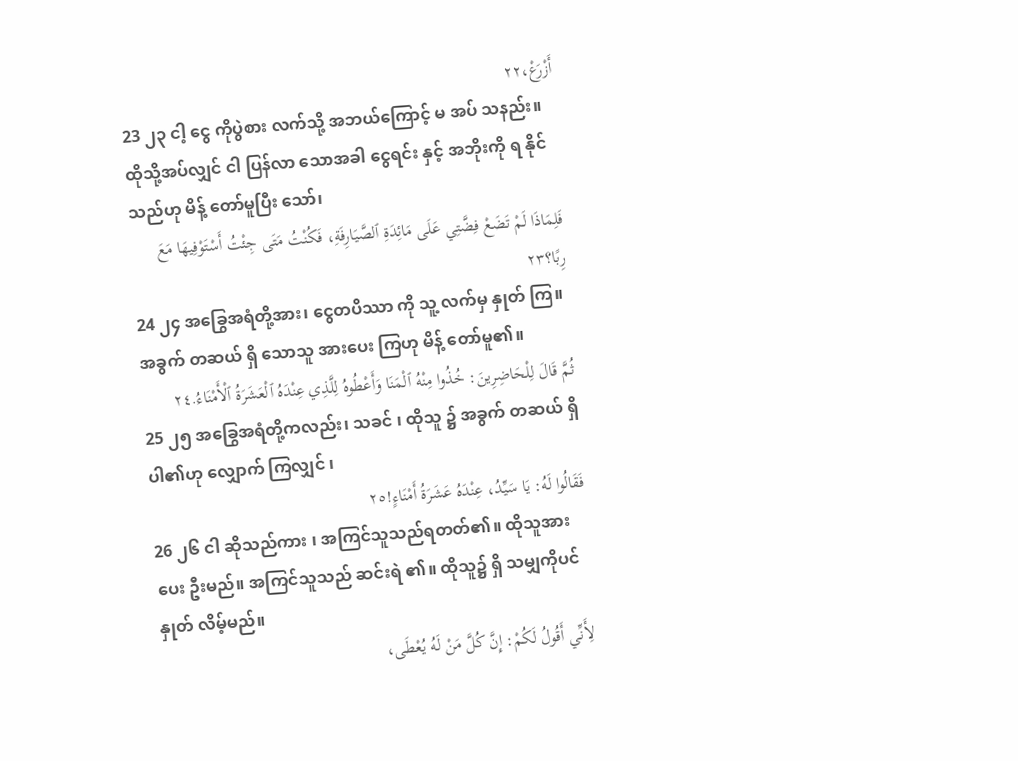أَزْرَعْ،٢٢
23 ၂၃ ငါ့ ငွေ ကိုပွဲစား လက်သို့ အဘယ်ကြောင့် မ အပ် သနည်း။ ထိုသို့အပ်လျှင် ငါ ပြန်လာ သောအခါ ငွေရင်း နှင့် အဘိုးကို ရ နိုင်သည်ဟု မိန့် တော်မူပြီး သော်၊
فَلِمَاذَا لَمْ تَضَعْ فِضَّتِي عَلَى مَائِدَةِ ٱلصَّيَارِفَةِ، فَكُنْتُ مَتَى جِئْتُ أَسْتَوْفِيهَا مَعَ رِبًا؟٢٣
24 ၂၄ အခြွေအရံတို့အား၊ ငွေတပိဿာ ကို သူ့ လက်မှ နှုတ် ကြ။ အခွက် တဆယ် ရှိ သောသူ အားပေး ကြဟု မိန့် တော်မူ၏။
ثُمَّ قَالَ لِلْحَاضِرِينَ: خُذُوا مِنْهُ ٱلْمَنَا وَأَعْطُوهُ لِلَّذِي عِنْدَهُ ٱلْعَشَرَةُ ٱلْأَمْنَاءُ.٢٤
25 ၂၅ အခြွေအရံတို့ကလည်း၊ သခင် ၊ ထိုသူ ၌ အခွက် တဆယ် ရှိ ပါ၏ဟု လျှောက် ကြလျှင် ၊
فَقَالُوا لَهُ: يَا سَيِّدُ، عِنْدَهُ عَشَرَةُ أَمْنَاءٍ!٢٥
26 ၂၆ ငါ ဆိုသည်ကား ၊ အကြင်သူသည်ရတတ်၏။ ထိုသူအား ပေး ဦးမည်။ အကြင်သူသည် ဆင်းရဲ ၏။ ထိုသူ၌ ရှိ သမျှကိုပင် နှုတ် လိမ့်မည်။
لِأَنِّي أَقُولُ لَكُمْ: إِنَّ كُلَّ مَنْ لَهُ يُعْطَى،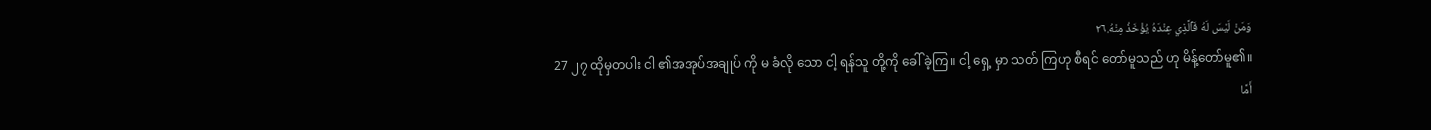وَمَنْ لَيْسَ لَهُ فَٱلَّذِي عِنْدَهُ يُؤْخَذُ مِنْهُ.٢٦
27 ၂၇ ထိုမှတပါး ငါ ၏အအုပ်အချုပ် ကို မ ခံလို သော ငါ့ ရန်သူ တို့ကို ခေါ် ခဲ့ကြ။ ငါ့ ရှေ့ မှာ သတ် ကြဟု စီရင် တော်မူသည် ဟု မိန့်တော်မူ၏။
أَمَّا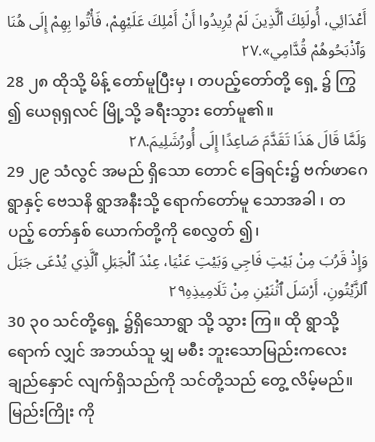أَعْدَائِي، أُولَئِكَ ٱلَّذِينَ لَمْ يُرِيدُوا أَنْ أَمْلِكَ عَلَيْهِمْ، فَأْتُوا بِهِمْ إِلَى هُنَا وَٱذْبَحُوهُمْ قُدَّامِي».٢٧
28 ၂၈ ထိုသို့ မိန့် တော်မူပြီးမှ ၊ တပည့်တော်တို့ ရှေ့ ၌ ကြွ ၍ ယေရုရှလင် မြို့သို့ ခရီးသွား တော်မူ၏။
وَلَمَّا قَالَ هَذَا تَقَدَّمَ صَاعِدًا إِلَى أُورُشَلِيمَ.٢٨
29 ၂၉ သံလွင် အမည် ရှိသော တောင် ခြေရင်း၌ ဗက်ဖာဂေ ရွာနှင့် ဗေသနိ ရွာအနီးသို့ ရောက်တော်မူ သောအခါ ၊ တပည့် တော်နှစ် ယောက်တို့ကို စေလွှတ် ၍၊
وَإِذْ قَرُبَ مِنْ بَيْتِ فَاجِي وَبَيْتِ عَنْيَا، عِنْدَ ٱلْجَبَلِ ٱلَّذِي يُدْعَى جَبَلَ ٱلزَّيْتُونِ، أَرْسَلَ ٱثْنَيْنِ مِنْ تَلَامِيذِهِ٢٩
30 ၃၀ သင်တို့ရှေ့ ၌ရှိသောရွာ သို့ သွား ကြ။ ထို ရွာသို့ ရောက် လျှင် အဘယ်သူ မျှ မစီး ဘူးသောမြည်းကလေး ချည်နှောင် လျက်ရှိသည်ကို သင်တို့သည် တွေ့ လိမ့်မည်။ မြည်းကြိုး ကို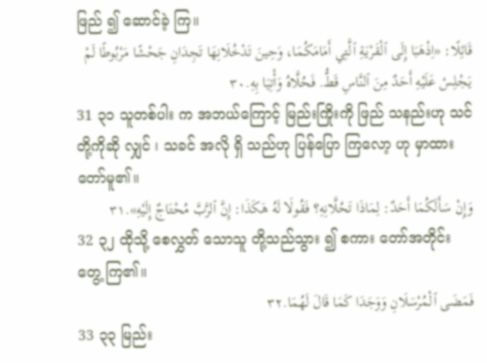ဖြည် ၍ ဆောင်ခဲ့ ကြ။
قَائِلًا: «اِذْهَبَا إِلَى ٱلْقَرْيَةِ ٱلَّتِي أَمَامَكُمَا، وَحِينَ تَدْخُلَانِهَا تَجِدَانِ جَحْشًا مَرْبُوطًا لَمْ يَجْلِسْ عَلَيْهِ أَحَدٌ مِنَ ٱلنَّاسِ قَطُّ. فَحُلَّاهُ وَأْتِيَا بِهِ.٣٠
31 ၃၁ သူတစ်ပါး က အဘယ်ကြောင့် မြည်းကြိုးကို ဖြည် သနည်းဟု သင် တို့ကိုဆို လျှင် ၊ သခင် အလို ရှိ သည်ဟု ပြန်ပြော ကြလော့ ဟု မှာထား တော်မူ၏။
وَإِنْ سَأَلَكُمَا أَحَدٌ: لِمَاذَا تَحُلَّانِهِ؟ فَقُولَا لَهُ هَكَذَا: إِنَّ ٱلرَّبَّ مُحْتَاجٌ إِلَيْهِ».٣١
32 ၃၂ ထိုသို့ စေလွှတ် သောသူ တို့သည်သွား ၍ စကား တော်အတိုင်း တွေ့ ကြ၏။
فَمَضَى ٱلْمُرْسَلَانِ وَوَجَدَا كَمَا قَالَ لَهُمَا.٣٢
33 ၃၃ မြည်း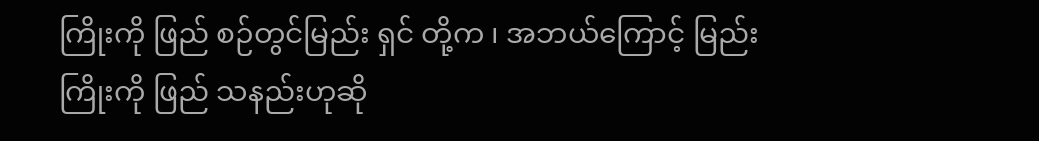ကြိုးကို ဖြည် စဉ်တွင်မြည်း ရှင် တို့က ၊ အဘယ်ကြောင့် မြည်း ကြိုးကို ဖြည် သနည်းဟုဆို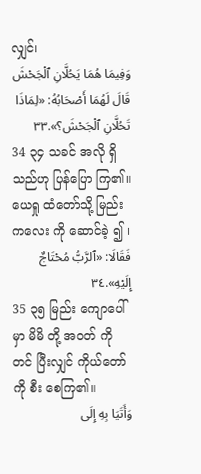လျှင်၊
وَفِيمَا هُمَا يَحُلَّانِ ٱلْجَحْشَ قَالَ لَهُمَا أَصْحَابُهُ: «لِمَاذَا تَحُلَّانِ ٱلْجَحْشَ؟».٣٣
34 ၃၄ သခင် အလို ရှိ သည်ဟု ပြန်ပြော ကြ၏။ ယေရှု ထံတော်သို့ မြည်းကလေး ကို ဆောင်ခဲ့ ၍ ၊
فَقَالَا: «ٱلرَّبُّ مُحْتَاجٌ إِلَيْهِ».٣٤
35 ၃၅ မြည်း ကျောပေါ်မှာ မိမိ တို့ အဝတ် ကို တင် ပြီးလျှင် ကိုယ်တော် ကို စီး စေကြ၏။
وَأَتَيَا بِهِ إِلَى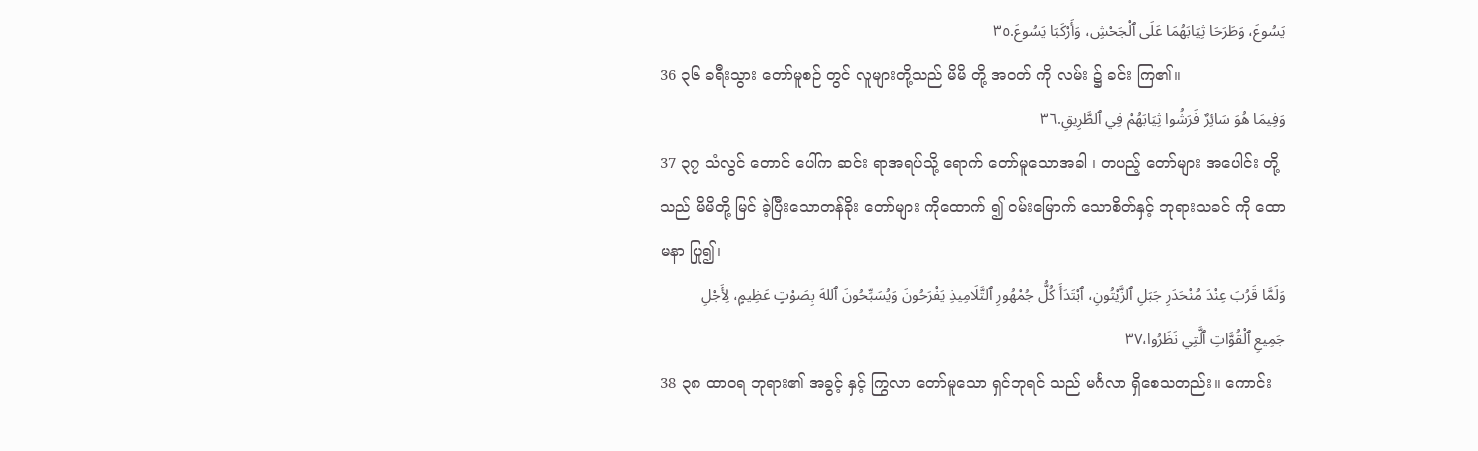يَسُوعَ، وَطَرَحَا ثِيَابَهُمَا عَلَى ٱلْجَحْشِ، وَأَرْكَبَا يَسُوعَ.٣٥
36 ၃၆ ခရီးသွား တော်မူစဉ် တွင် လူများတို့သည် မိမိ တို့ အဝတ် ကို လမ်း ၌ ခင်း ကြ၏။
وَفِيمَا هُوَ سَائِرٌ فَرَشُوا ثِيَابَهُمْ فِي ٱلطَّرِيقِ.٣٦
37 ၃၇ သံလွင် တောင် ပေါ်က ဆင်း ရာအရပ်သို့ ရောက် တော်မူသောအခါ ၊ တပည့် တော်များ အပေါင်း တို့သည် မိမိတို့ မြင် ခဲ့ပြီးသောတန်ခိုး တော်များ ကိုထောက် ၍ ဝမ်းမြောက် သောစိတ်နှင့် ဘုရားသခင် ကို ထောမနာ ပြု၍၊
وَلَمَّا قَرُبَ عِنْدَ مُنْحَدَرِ جَبَلِ ٱلزَّيْتُونِ، ٱبْتَدَأَ كُلُّ جُمْهُورِ ٱلتَّلَامِيذِ يَفْرَحُونَ وَيُسَبِّحُونَ ٱللهَ بِصَوْتٍ عَظِيمٍ، لِأَجْلِ جَمِيعِ ٱلْقُوَّاتِ ٱلَّتِي نَظَرُوا،٣٧
38 ၃၈ ထာဝရ ဘုရား၏ အခွင့် နှင့် ကြွလာ တော်မူသော ရှင်ဘုရင် သည် မင်္ဂလာ ရှိစေသတည်း။ ကောင်း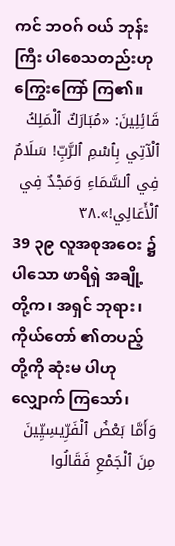ကင် ဘဝဂ် ဝယ် ဘုန်းကြီး ပါစေသတည်းဟု ကြွေးကြော် ကြ၏။
قَائِلِينَ: «مُبَارَكٌ ٱلْمَلِكُ ٱلْآتِي بِٱسْمِ ٱلرَّبِّ! سَلَامٌ فِي ٱلسَّمَاءِ وَمَجْدٌ فِي ٱلْأَعَالِي!».٣٨
39 ၃၉ လူအစုအဝေး ၌ ပါသော ဖာရိရှဲ အချို့ တို့က၊ အရှင် ဘုရား၊ ကိုယ်တော် ၏တပည့် တို့ကို ဆုံးမ ပါဟု လျှောက် ကြသော်၊
وَأَمَّا بَعْضُ ٱلْفَرِّيسِيِّينَ مِنَ ٱلْجَمْعِ فَقَالُوا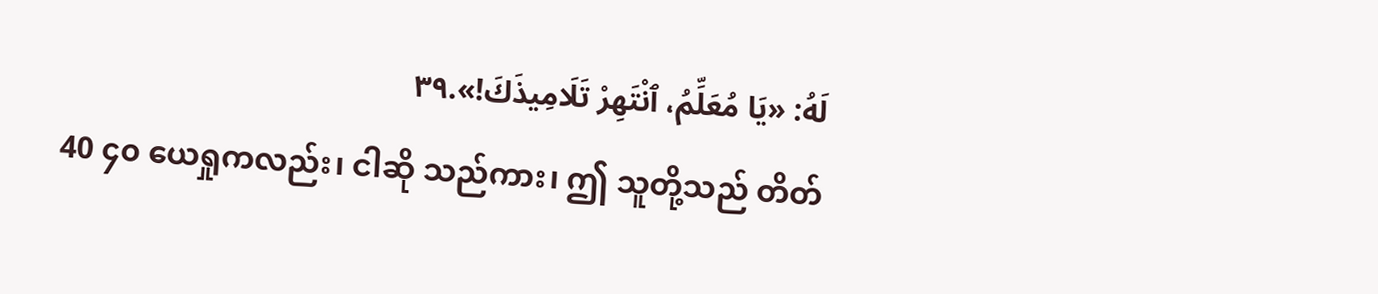لَهُ: «يَا مُعَلِّمُ، ٱنْتَهِرْ تَلَامِيذَكَ!».٣٩
40 ၄၀ ယေရှုကလည်း၊ ငါဆို သည်ကား၊ ဤ သူတို့သည် တိတ်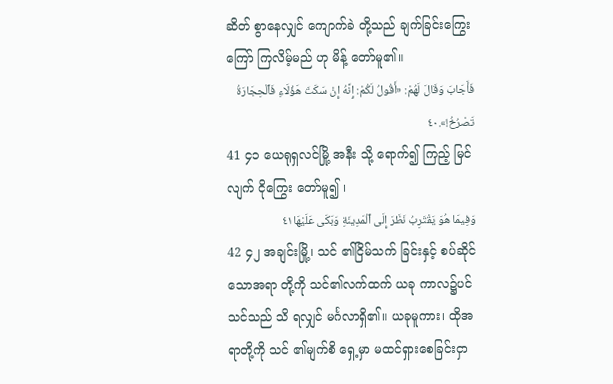ဆိတ် စွာနေလျှင် ကျောက်ခဲ တို့သည် ချက်ခြင်းကြွေးကြော် ကြလိမ့်မည် ဟု မိန့် တော်မူ၏။
فَأَجَابَ وَقَالَ لَهُمْ: «أَقُولُ لَكُمْ: إِنَّهُ إِنْ سَكَتَ هَؤُلَاءِ فَٱلْحِجَارَةُ تَصْرُخُ!».٤٠
41 ၄၁ ယေရုရှလင်မြို့ အနီး သို့ ရောက်၍ ကြည့် မြင်လျက် ငိုကြွေး တော်မူ၍ ၊
وَفِيمَا هُوَ يَقْتَرِبُ نَظَرَ إِلَى ٱلْمَدِينَةِ وَبَكَى عَلَيْهَا٤١
42 ၄၂ အချင်းမြို့၊ သင် ၏ငြိမ်သက် ခြင်းနှင့် စပ်ဆိုင်သောအရာ တို့ကို သင်၏လက်ထက် ယခု ကာလ၌ပင် သင်သည် သိ ရလျှင် မင်္ဂလာရှိ၏။ ယခုမူကား၊ ထိုအရာတို့ကို သင် ၏မျက်စိ ရှေ့မှာ မထင်ရှားစေခြင်းငှာ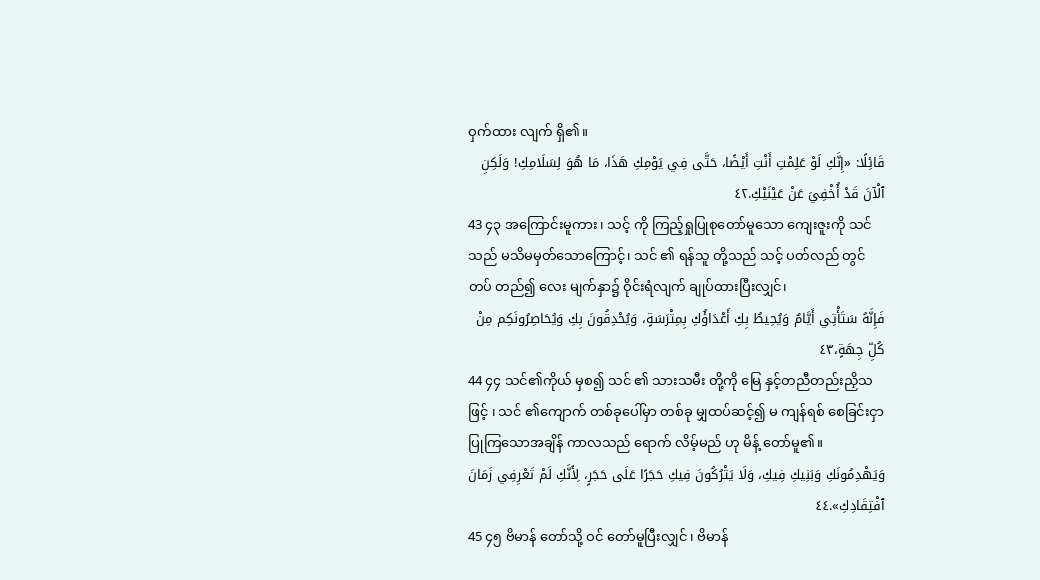ဝှက်ထား လျက် ရှိ၏။
قَائِلًا: «إِنَّكِ لَوْ عَلِمْتِ أَنْتِ أَيْضًا، حَتَّى فِي يَوْمِكِ هَذَا، مَا هُوَ لِسَلَامِكِ! وَلَكِنِ ٱلْآنَ قَدْ أُخْفِيَ عَنْ عَيْنَيْكِ.٤٢
43 ၄၃ အကြောင်းမူကား ၊ သင့် ကို ကြည့်ရှုပြုစုတော်မူသော ကျေးဇူးကို သင်သည် မသိမမှတ်သောကြောင့်၊ သင် ၏ ရန်သူ တို့သည် သင့် ပတ်လည် တွင် တပ် တည်၍ လေး မျက်နှာ၌ ဝိုင်းရံလျက် ချုပ်ထားပြီးလျှင်၊
فَإِنَّهُ سَتَأْتِي أَيَّامٌ وَيُحِيطُ بِكِ أَعْدَاؤُكِ بِمِتْرَسَةٍ، وَيُحْدِقُونَ بِكِ وَيُحَاصِرُونَكِم مِنْ كُلِّ جِهَةٍ،٤٣
44 ၄၄ သင်၏ကိုယ် မှစ၍ သင် ၏ သားသမီး တို့ကို မြေ နှင့်တညီတည်းညှိသဖြင့် ၊ သင် ၏ကျောက် တစ်ခုပေါ်မှာ တစ်ခု မျှထပ်ဆင့်၍ မ ကျန်ရစ် စေခြင်းငှာပြုကြသောအချိန် ကာလသည် ရောက် လိမ့်မည် ဟု မိန့် တော်မူ၏။
وَيَهْدِمُونَكِ وَبَنِيكِ فِيكِ، وَلَا يَتْرُكُونَ فِيكِ حَجَرًا عَلَى حَجَرٍ، لِأَنَّكِ لَمْ تَعْرِفِي زَمَانَ ٱفْتِقَادِكِ».٤٤
45 ၄၅ ဗိမာန် တော်သို့ ဝင် တော်မူပြီးလျှင် ၊ ဗိမာန်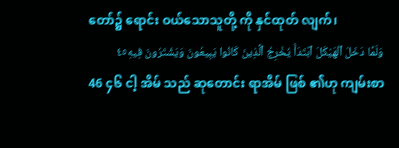တော်၌ ရောင်း ဝယ်သောသူတို့ ကို နှင်ထုတ် လျက်၊
وَلَمَّا دَخَلَ ٱلْهَيْكَلَ ٱبْتَدَأَ يُخْرِجُ ٱلَّذِينَ كَانُوا يَبِيعُونَ وَيَشْتَرُونَ فِيهِ٤٥
46 ၄၆ ငါ့ အိမ် သည် ဆုတောင်း ရာအိမ် ဖြစ် ၏ဟု ကျမ်းစာ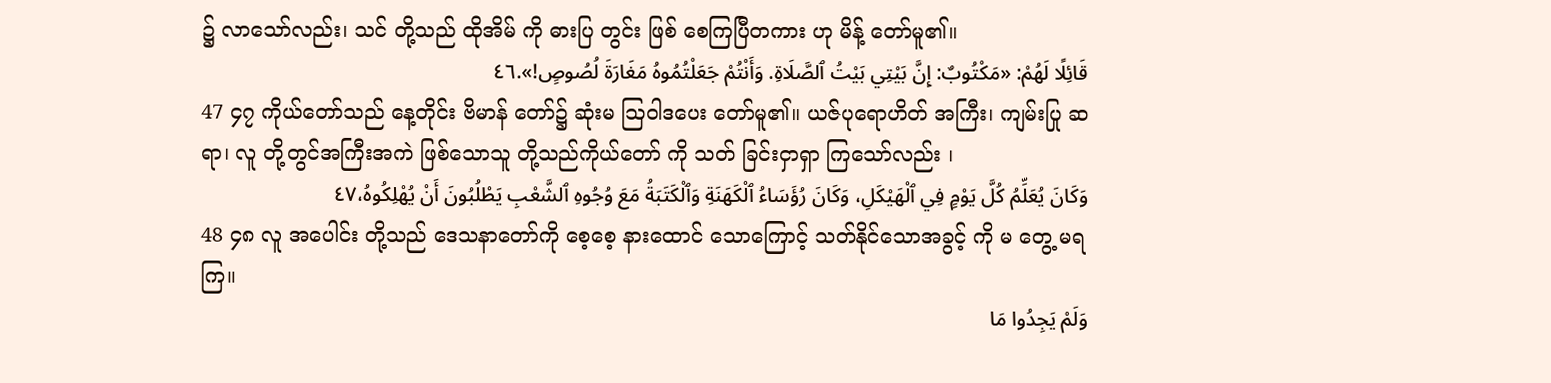၌ လာသော်လည်း၊ သင် တို့သည် ထိုအိမ် ကို ဓားပြ တွင်း ဖြစ် စေကြပြီတကား ဟု မိန့် တော်မူ၏။
قَائِلًا لَهُمْ: «مَكْتُوبٌ: إِنَّ بَيْتِي بَيْتُ ٱلصَّلَاةِ. وَأَنْتُمْ جَعَلْتُمُوهُ مَغَارَةَ لُصُوصٍ!».٤٦
47 ၄၇ ကိုယ်တော်သည် နေ့တိုင်း ဗိမာန် တော်၌ ဆုံးမ ဩဝါဒပေး တော်မူ၏။ ယဇ်ပုရောဟိတ် အကြီး၊ ကျမ်းပြု ဆရာ၊ လူ တို့တွင်အကြီးအကဲ ဖြစ်သောသူ တို့သည်ကိုယ်တော် ကို သတ် ခြင်းငှာရှာ ကြသော်လည်း ၊
وَكَانَ يُعَلِّمُ كُلَّ يَوْمٍ فِي ٱلْهَيْكَلِ، وَكَانَ رُؤَسَاءُ ٱلْكَهَنَةِ وَٱلْكَتَبَةُ مَعَ وُجُوهِ ٱلشَّعْبِ يَطْلُبُونَ أَنْ يُهْلِكُوهُ،٤٧
48 ၄၈ လူ အပေါင်း တို့သည် ဒေသနာတော်ကို စေ့စေ့ နားထောင် သောကြောင့် သတ်နိုင်သောအခွင့် ကို မ တွေ့ မရကြ။
وَلَمْ يَجِدُوا مَا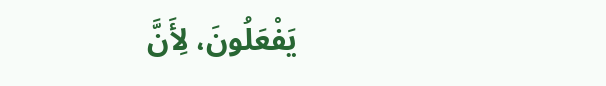يَفْعَلُونَ، لِأَنَّ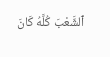ٱلشَّعْبَ كُلَّهُ كَانَ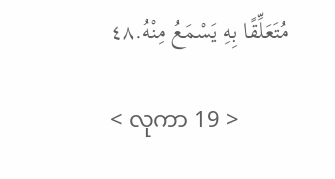مُتَعَلِّقًا بِهِ يَسْمَعُ مِنْهُ.٤٨

< လုကာ 19 >